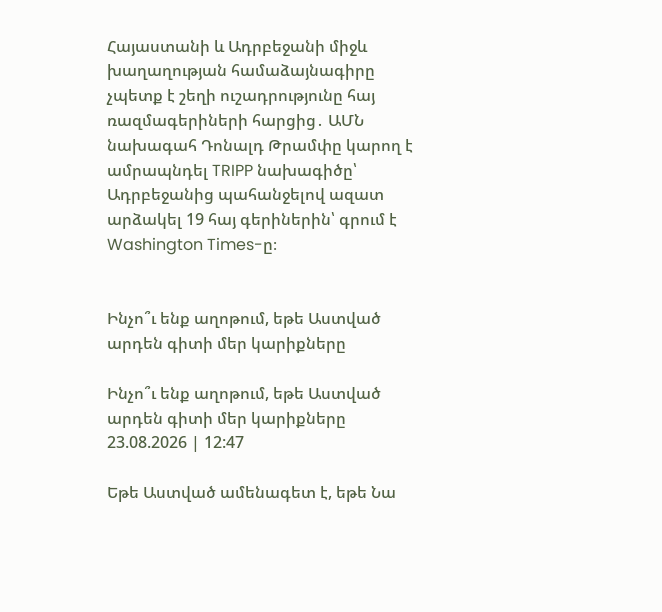Հայաստանի և Ադրբեջանի միջև խաղաղության համաձայնագիրը չպետք է շեղի ուշադրությունը հայ ռազմագերիների հարցից․ ԱՄՆ նախագահ Դոնալդ Թրամփը կարող է ամրապնդել TRIPP նախագիծը՝ Ադրբեջանից պահանջելով ազատ արձակել 19 հայ գերիներին՝ գրում է Washington Times-ը։


Ինչո՞ւ ենք աղոթում, եթե Աստված արդեն գիտի մեր կարիքները

Ինչո՞ւ ենք աղոթում, եթե Աստված արդեն գիտի մեր կարիքները
23.08.2026 | 12:47

Եթե Աստված ամենագետ է, եթե Նա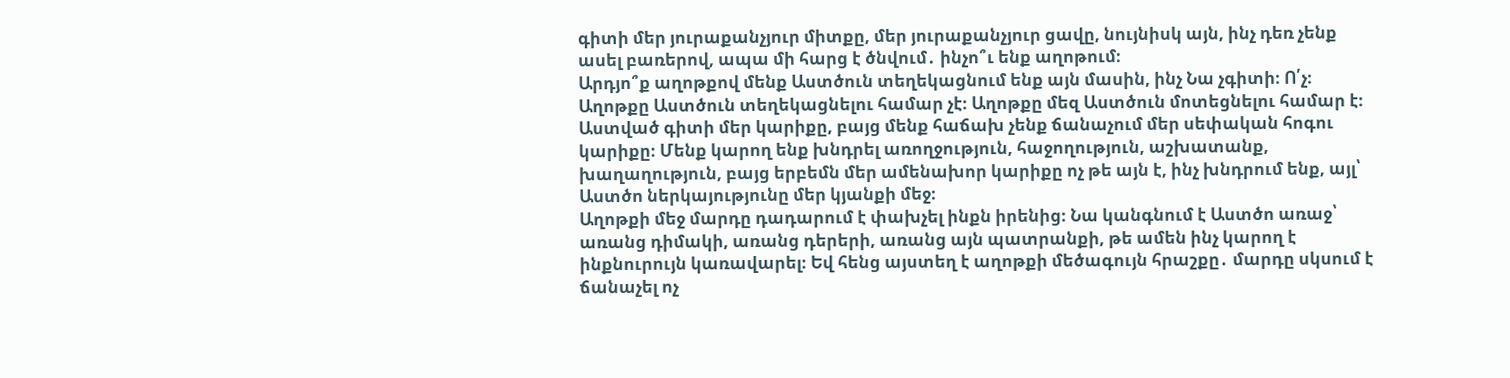գիտի մեր յուրաքանչյուր միտքը, մեր յուրաքանչյուր ցավը, նույնիսկ այն, ինչ դեռ չենք ասել բառերով, ապա մի հարց է ծնվում․ ինչո՞ւ ենք աղոթում։
Արդյո՞ք աղոթքով մենք Աստծուն տեղեկացնում ենք այն մասին, ինչ Նա չգիտի։ Ո՛չ։
Աղոթքը Աստծուն տեղեկացնելու համար չէ։ Աղոթքը մեզ Աստծուն մոտեցնելու համար է։
Աստված գիտի մեր կարիքը, բայց մենք հաճախ չենք ճանաչում մեր սեփական հոգու կարիքը։ Մենք կարող ենք խնդրել առողջություն, հաջողություն, աշխատանք, խաղաղություն, բայց երբեմն մեր ամենախոր կարիքը ոչ թե այն է, ինչ խնդրում ենք, այլ՝ Աստծո ներկայությունը մեր կյանքի մեջ։
Աղոթքի մեջ մարդը դադարում է փախչել ինքն իրենից։ Նա կանգնում է Աստծո առաջ՝ առանց դիմակի, առանց դերերի, առանց այն պատրանքի, թե ամեն ինչ կարող է ինքնուրույն կառավարել։ Եվ հենց այստեղ է աղոթքի մեծագույն հրաշքը․ մարդը սկսում է ճանաչել ոչ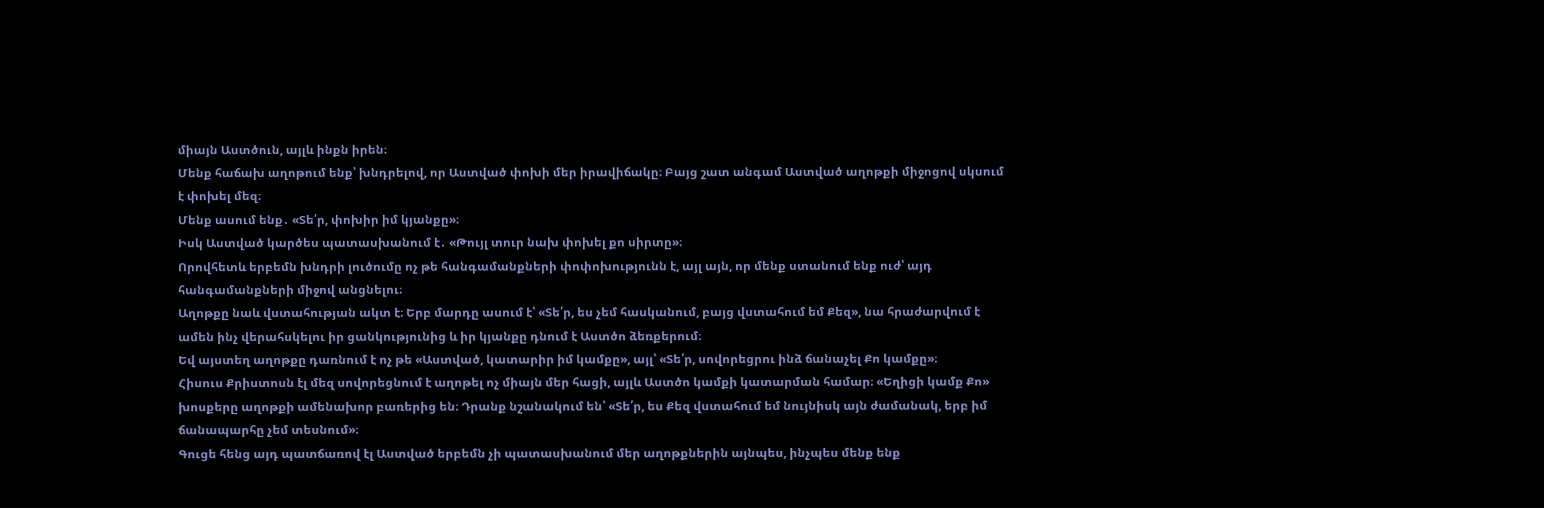միայն Աստծուն, այլև ինքն իրեն։
Մենք հաճախ աղոթում ենք՝ խնդրելով, որ Աստված փոխի մեր իրավիճակը։ Բայց շատ անգամ Աստված աղոթքի միջոցով սկսում է փոխել մեզ։
Մենք ասում ենք․ «Տե՛ր, փոխիր իմ կյանքը»։
Իսկ Աստված կարծես պատասխանում է․ «Թույլ տուր նախ փոխել քո սիրտը»։
Որովհետև երբեմն խնդրի լուծումը ոչ թե հանգամանքների փոփոխությունն է, այլ այն, որ մենք ստանում ենք ուժ՝ այդ հանգամանքների միջով անցնելու։
Աղոթքը նաև վստահության ակտ է։ Երբ մարդը ասում է՝ «Տե՛ր, ես չեմ հասկանում, բայց վստահում եմ Քեզ», նա հրաժարվում է ամեն ինչ վերահսկելու իր ցանկությունից և իր կյանքը դնում է Աստծո ձեռքերում։
Եվ այստեղ աղոթքը դառնում է ոչ թե «Աստված, կատարիր իմ կամքը», այլ՝ «Տե՛ր, սովորեցրու ինձ ճանաչել Քո կամքը»։
Հիսուս Քրիստոսն էլ մեզ սովորեցնում է աղոթել ոչ միայն մեր հացի, այլև Աստծո կամքի կատարման համար։ «Եղիցի կամք Քո» խոսքերը աղոթքի ամենախոր բառերից են։ Դրանք նշանակում են՝ «Տե՛ր, ես Քեզ վստահում եմ նույնիսկ այն ժամանակ, երբ իմ ճանապարհը չեմ տեսնում»։
Գուցե հենց այդ պատճառով էլ Աստված երբեմն չի պատասխանում մեր աղոթքներին այնպես, ինչպես մենք ենք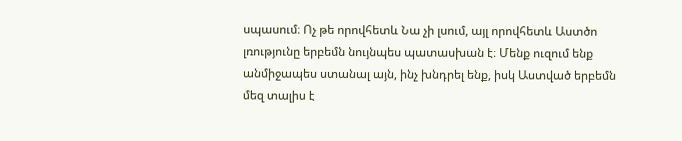սպասում։ Ոչ թե որովհետև Նա չի լսում, այլ որովհետև Աստծո լռությունը երբեմն նույնպես պատասխան է։ Մենք ուզում ենք անմիջապես ստանալ այն, ինչ խնդրել ենք, իսկ Աստված երբեմն մեզ տալիս է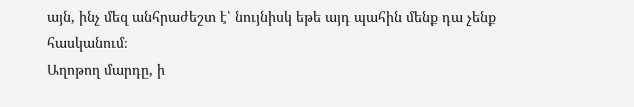այն, ինչ մեզ անհրաժեշտ է՝ նույնիսկ եթե այդ պահին մենք դա չենք հասկանում։
Աղոթող մարդը, ի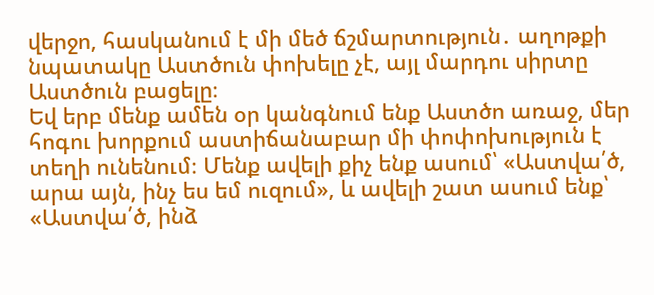վերջո, հասկանում է մի մեծ ճշմարտություն․ աղոթքի նպատակը Աստծուն փոխելը չէ, այլ մարդու սիրտը Աստծուն բացելը։
Եվ երբ մենք ամեն օր կանգնում ենք Աստծո առաջ, մեր հոգու խորքում աստիճանաբար մի փոփոխություն է տեղի ունենում։ Մենք ավելի քիչ ենք ասում՝ «Աստվա՛ծ, արա այն, ինչ ես եմ ուզում», և ավելի շատ ասում ենք՝ «Աստվա՛ծ, ինձ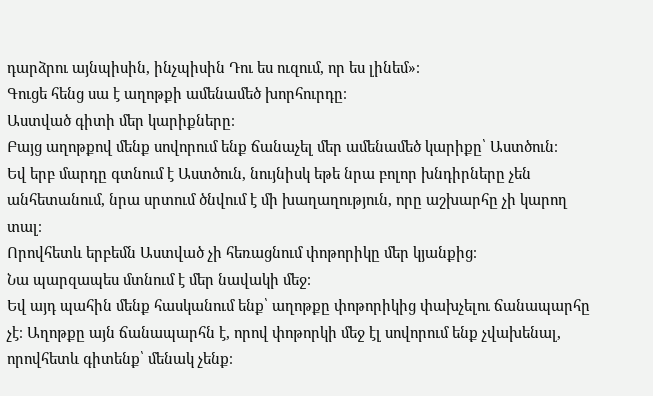դարձրու այնպիսին, ինչպիսին Դու ես ուզում, որ ես լինեմ»։
Գուցե հենց սա է աղոթքի ամենամեծ խորհուրդը։
Աստված գիտի մեր կարիքները։
Բայց աղոթքով մենք սովորում ենք ճանաչել մեր ամենամեծ կարիքը՝ Աստծուն։
Եվ երբ մարդը գտնում է Աստծուն, նույնիսկ եթե նրա բոլոր խնդիրները չեն անհետանում, նրա սրտում ծնվում է մի խաղաղություն, որը աշխարհը չի կարող տալ։
Որովհետև երբեմն Աստված չի հեռացնում փոթորիկը մեր կյանքից։
Նա պարզապես մտնում է մեր նավակի մեջ։
Եվ այդ պահին մենք հասկանում ենք՝ աղոթքը փոթորիկից փախչելու ճանապարհը չէ։ Աղոթքը այն ճանապարհն է, որով փոթորկի մեջ էլ սովորում ենք չվախենալ, որովհետև գիտենք՝ մենակ չենք։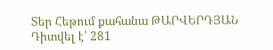Տեր Հեթում քահանա ԹԱՐՎԵՐԴՅԱՆ
Դիտվել է՝ 281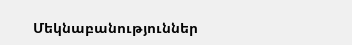Մեկնաբանություններ